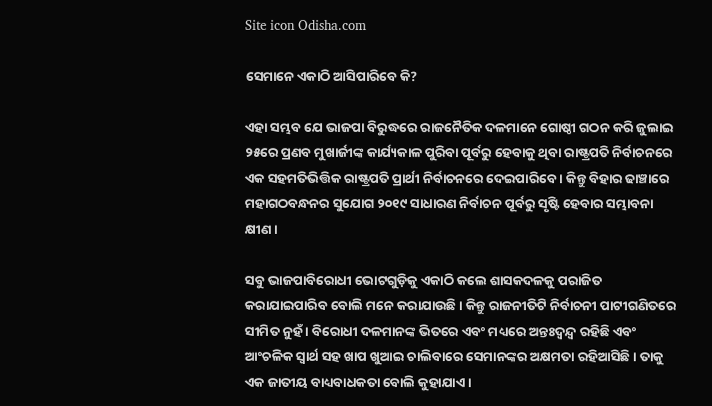Site icon Odisha.com

ସେମାନେ ଏକାଠି ଆସିପାରିବେ କି?

ଏହା ସମ୍ଭବ ଯେ ଭାଜପା ବିରୁଦ୍ଧରେ ରାଜନୈତିକ ଦଳମାନେ ଗୋଷ୍ଠୀ ଗଠନ କରି ଜୁଲାଇ ୨୫ରେ ପ୍ରଣବ ମୁଖାର୍ଜୀଙ୍କ କାର୍ଯ୍ୟକାଳ ପୁରିବା ପୂର୍ବରୁ ହେବାକୁ ଥିବା ରାଷ୍ଟ୍ରପତି ନିର୍ବାଚନରେ ଏକ ସହମତିଭିତ୍ତିକ ରାଷ୍ଟ୍ରପତି ପ୍ରାର୍ଥୀ ନିର୍ବାଚନରେ ଦେଇପାରିବେ । କିନ୍ତୁ ବିହାର ଢାଞ୍ଚାରେ ମହାଗଠବନ୍ଧନର ସୁଯୋଗ ୨୦୧୯ ସାଧାରଣ ନିର୍ବାଚନ ପୂର୍ବରୁ ସୃଷ୍ଟି ହେବାର ସମ୍ଭାବନା କ୍ଷୀଣ ।

ସବୁ ଭାଜପାବିରୋଧୀ ଭୋଟଗୁଡ଼ିକୁ ଏକାଠି କଲେ ଶାସକଦଳକୁ ପରାଜିତ କରାଯାଇପାରିବ ବୋଲି ମନେ କରାଯାଉଛି । କିନ୍ତୁ ରାଜନୀତିଟି ନିର୍ବାଚନୀ ପାଟୀଗଣିତରେ ସୀମିତ ନୁହଁ । ବିରୋଧୀ ଦଳମାନଙ୍କ ଭିତରେ ଏବଂ ମଧ୍ୟରେ ଅନ୍ତଃଦ୍ୱନ୍ଦ୍ୱ ରହିଛି ଏବଂ ଆଂଚଳିକ ସ୍ୱାର୍ଥ ସହ ଖାପ ଖୁଆଇ ଚାଲିବାରେ ସେମାନଙ୍କର ଅକ୍ଷମତା ରହିଆସିଛି । ତାକୁ ଏକ ଜାତୀୟ ବାଧ୍ୟବାଧକତା ବୋଲି କୁହାଯାଏ ।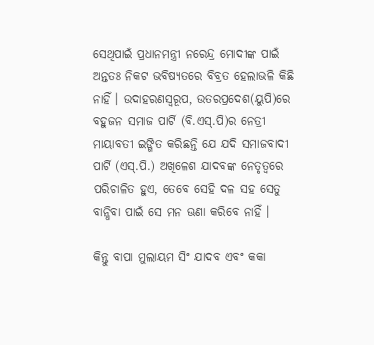ସେଥିପାଇଁ ପ୍ରଧାନମନ୍ତ୍ରୀ ନରେନ୍ଦ୍ର ମୋଦୀଙ୍କ ପାଇଁ ଅନ୍ତତଃ ନିକଟ ଭବିଷ୍ୟତରେ ବିବ୍ରତ ହେଲାଭଳି କିଛି ନାହିଁ । ଉଦାହରଣସ୍ୱରୂପ, ଉତରପ୍ରଦେଶ(ୟୁପି)ରେ ବହୁଜନ ସମାଜ ପାର୍ଟି (ବି.ଏସ୍.ପି)ର ନେତ୍ରୀ ମାୟାବତୀ ଇଙ୍ଗିତ କରିଛନ୍ତି ଯେ ଯଦି ସମାଜବାଦୀ ପାର୍ଟି (ଏସ୍.ପି.) ଅଖିଳେଶ ଯାଦବଙ୍କ ନେତୃତ୍ୱରେ ପରିଚାଳିତ ହୁଏ, ତେବେ ସେହି ଦଳ ସହ ସେତୁ ବାନ୍ଧିବା ପାଇଁ ସେ ମନ ଊଣା କରିବେ ନାହିଁ ।

କିନ୍ତୁ ବାପା ମୁଲାୟମ ସିଂ ଯାଦବ ଏବଂ କକା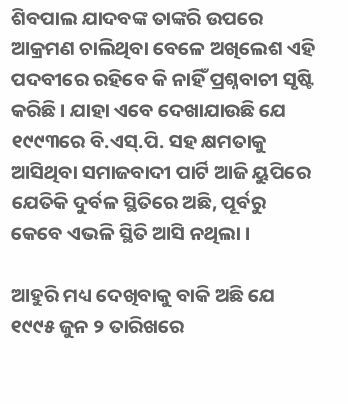ଶିବପାଲ ଯାଦବଙ୍କ ତାଙ୍କରି ଉପରେ ଆକ୍ରମଣ ଚାଲିଥିବା ବେଳେ ଅଖିଲେଶ ଏହି ପଦବୀରେ ରହିବେ କି ନାହିଁ ପ୍ରଶ୍ନବାଚୀ ସୃଷ୍ଟି କରିଛି । ଯାହା ଏବେ ଦେଖାଯାଉଛି ଯେ ୧୯୯୩ରେ ବି.ଏସ୍.ପି. ସହ କ୍ଷମତାକୁ ଆସିଥିବା ସମାଜବାଦୀ ପାର୍ଟି ଆଜି ୟୁପିରେ ଯେତିକି ଦୁର୍ବଳ ସ୍ଥିତିରେ ଅଛି, ପୂର୍ବରୁ କେବେ ଏଭଳି ସ୍ଥିତି ଆସି ନଥିଲା ।

ଆହୁରି ମଧ୍ୟ ଦେଖିବାକୁ ବାକି ଅଛି ଯେ ୧୯୯୫ ଜୁନ ୨ ତାରିଖରେ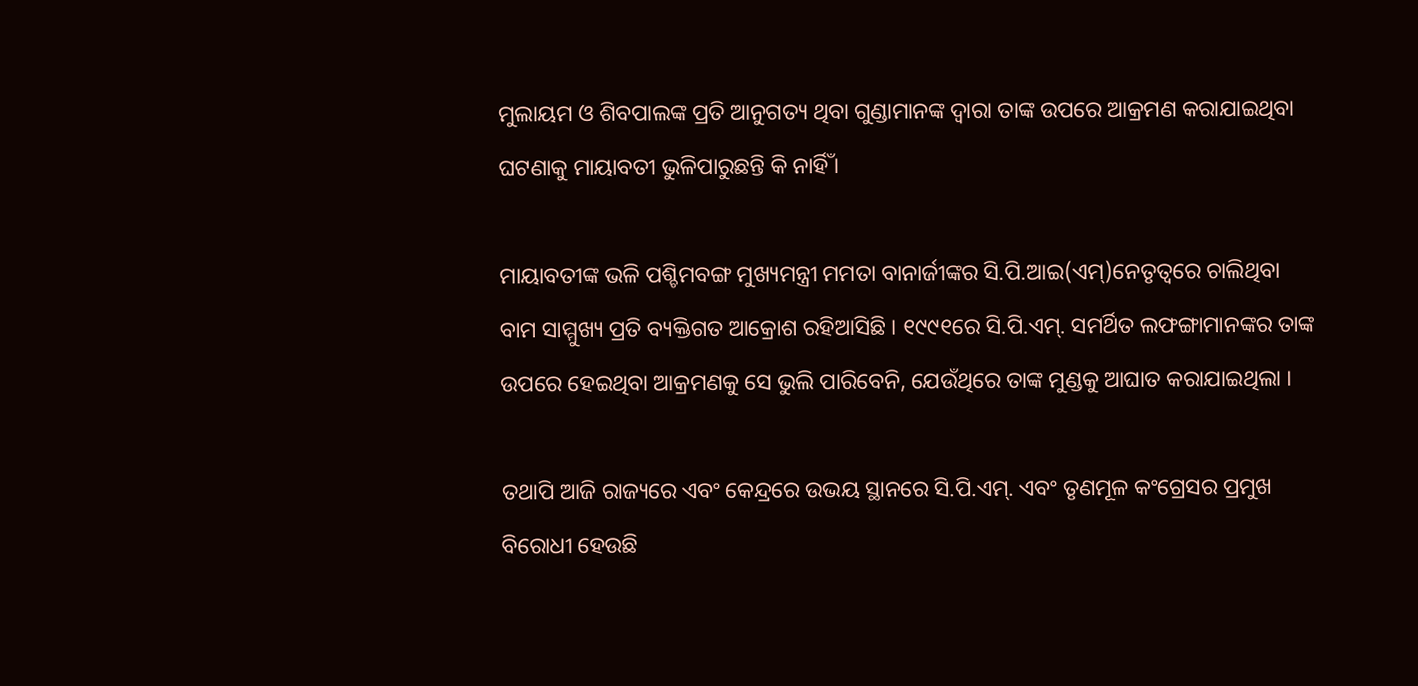ମୁଲାୟମ ଓ ଶିବପାଲଙ୍କ ପ୍ରତି ଆନୁଗତ୍ୟ ଥିବା ଗୁଣ୍ଡାମାନଙ୍କ ଦ୍ୱାରା ତାଙ୍କ ଉପରେ ଆକ୍ରମଣ କରାଯାଇଥିବା ଘଟଣାକୁ ମାୟାବତୀ ଭୁଳିପାରୁଛନ୍ତି କି ନାର୍ହିଁ ।

ମାୟାବତୀଙ୍କ ଭଳି ପଶ୍ଚିମବଙ୍ଗ ମୁଖ୍ୟମନ୍ତ୍ରୀ ମମତା ବାନାର୍ଜୀଙ୍କର ସି.ପି.ଆଇ(ଏମ୍)ନେତୃତ୍ୱରେ ଚାଲିଥିବା ବାମ ସାମ୍ମୁଖ୍ୟ ପ୍ରତି ବ୍ୟକ୍ତିଗତ ଆକ୍ରୋଶ ରହିଆସିଛି । ୧୯୯୧ରେ ସି.ପି.ଏମ୍. ସମର୍ଥିତ ଲଫଙ୍ଗାମାନଙ୍କର ତାଙ୍କ ଉପରେ ହେଇଥିବା ଆକ୍ରମଣକୁ ସେ ଭୁଲି ପାରିବେନି, ଯେଉଁଥିରେ ତାଙ୍କ ମୁଣ୍ଡକୁ ଆଘାତ କରାଯାଇଥିଲା ।

ତଥାପି ଆଜି ରାଜ୍ୟରେ ଏବଂ କେନ୍ଦ୍ରରେ ଉଭୟ ସ୍ଥାନରେ ସି.ପି.ଏମ୍. ଏବଂ ତୃଣମୂଳ କଂଗ୍ରେସର ପ୍ରମୁଖ ବିରୋଧୀ ହେଉଛି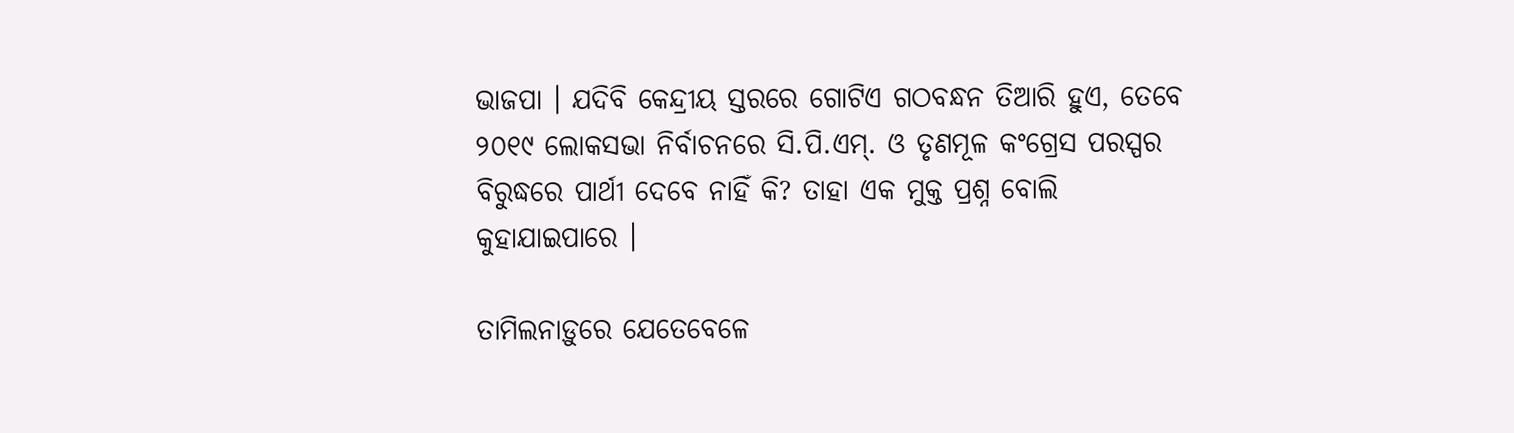ଭାଜପା । ଯଦିବି କେନ୍ଦ୍ରୀୟ ସ୍ତରରେ ଗୋଟିଏ ଗଠବନ୍ଧନ ତିଆରି ହୁଏ, ତେବେ ୨୦୧୯ ଲୋକସଭା ନିର୍ବାଚନରେ ସି.ପି.ଏମ୍. ଓ ତୃଣମୂଳ କଂଗ୍ରେସ ପରସ୍ପର ବିରୁଦ୍ଧରେ ପାର୍ଥୀ ଦେବେ ନାହିଁ କି? ତାହା ଏକ ମୁକ୍ତ ପ୍ରଶ୍ନ ବୋଲି କୁହାଯାଇପାରେ ।

ତାମିଲନାଡ଼ୁରେ ଯେତେବେଳେ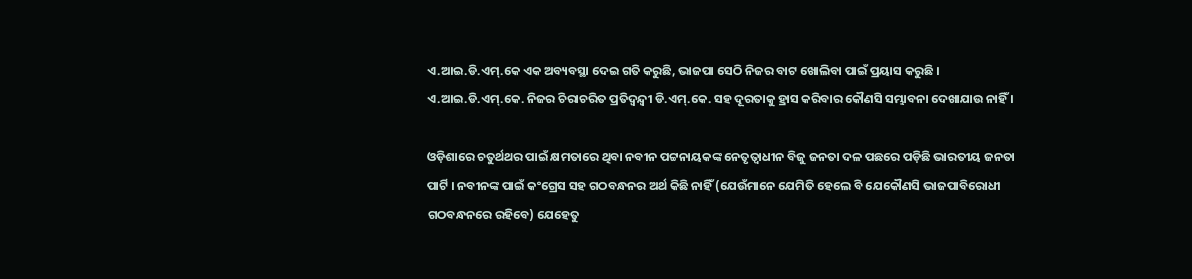ଏ.ଆଇ.ଡି.ଏମ୍.କେ ଏକ ଅବ୍ୟବସ୍ଥା ଦେଇ ଗତି କରୁଛି, ଭାଜପା ସେଠି ନିଜର ବାଟ ଖୋଲିବା ପାଇଁ ପ୍ରୟାସ କରୁଛି । ଏ.ଆଇ.ଡି.ଏମ୍.କେ. ନିଜର ଚିରାଚରିତ ପ୍ରତିଦ୍ୱନ୍ଦ୍ୱୀ ଡି.ଏମ୍.କେ. ସହ ଦୂରତାକୁ ହ୍ରାସ କରିବାର କୌଣସି ସମ୍ଭାବନା ଦେଖାଯାଉ ନାହିଁ ।

ଓଡ଼ିଶାରେ ଚତୁର୍ଥଥର ପାଇଁ କ୍ଷମତାରେ ଥିବା ନବୀନ ପଟ୍ଟନାୟକଙ୍କ ନେତୃତ୍ୱାଧୀନ ବିଜୁ ଜନତା ଦଳ ପଛରେ ପଡ଼ିଛି ଭାରତୀୟ ଜନତା ପାର୍ଟି । ନବୀନଙ୍କ ପାଇଁ କଂଗ୍ରେସ ସହ ଗଠବନ୍ଧନର ଅର୍ଥ କିଛି ନାହିଁ (ଯେଉଁମାନେ ଯେମିତି ହେଲେ ବି ଯେକୌଣସି ଭାଜପାବିରୋଧୀ ଗଠବନ୍ଧନରେ ରହିବେ) ଯେହେତୁ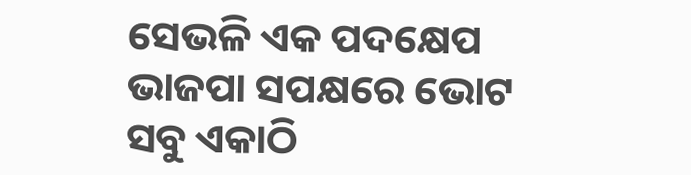ସେଭଳି ଏକ ପଦକ୍ଷେପ ଭାଜପା ସପକ୍ଷରେ ଭୋଟ ସବୁ ଏକାଠି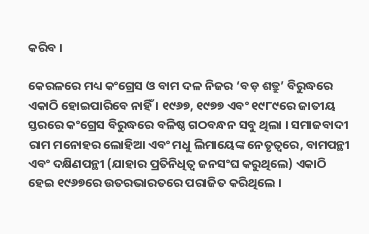କରିବ ।

କେରଳରେ ମଧ୍ୟ କଂଗ୍ରେସ ଓ ବାମ ଦଳ ନିଜର ‘ବଡ଼ ଶତ୍ରୁ’ ବିରୁଦ୍ଧରେ ଏକାଠି ହୋଇପାରିବେ ନାହିଁ । ୧୯୬୭, ୧୯୭୭ ଏବଂ ୧୯୮୯ରେ ଜାତୀୟ ସ୍ତରରେ କଂଗ୍ରେସ ବିରୁଦ୍ଧରେ ବଳିଷ୍ଠ ଗଠବନ୍ଧନ ସବୁ ଥିଲା । ସମାଜବାଦୀ ରାମ ମନୋହର ଲୋହିଆ ଏବଂ ମଧୁ ଲିମାୟେଙ୍କ ନେତୃତ୍ୱରେ, ବାମପନ୍ଥୀ ଏବଂ ଦକ୍ଷିଣପନ୍ଥୀ (ଯାହାର ପ୍ରତିନିଧିତ୍ୱ ଜନସଂଘ କରୁଥିଲେ) ଏକାଠି ହେଇ ୧୯୬୭ରେ ଉତରଭାରତରେ ପରାଜିତ କରିଥିଲେ ।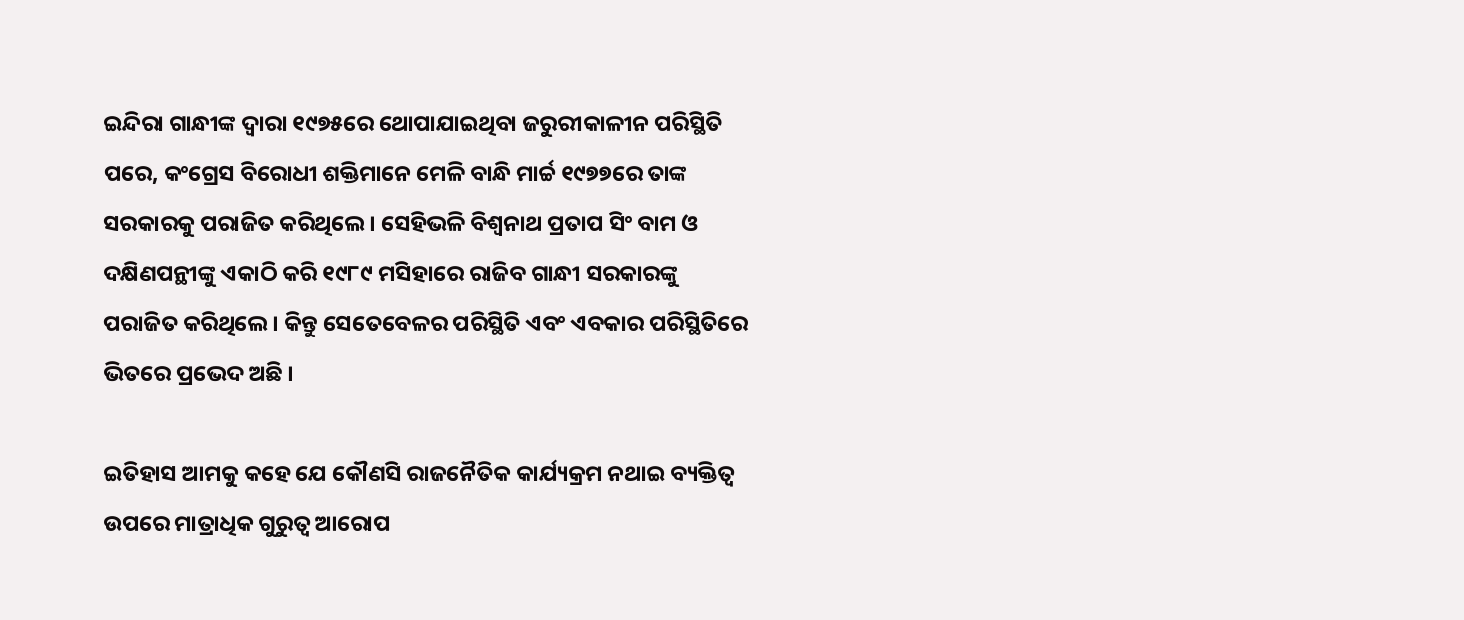ଇନ୍ଦିରା ଗାନ୍ଧୀଙ୍କ ଦ୍ୱାରା ୧୯୭୫ରେ ଥୋପାଯାଇଥିବା ଜରୁରୀକାଳୀନ ପରିସ୍ଥିତି ପରେ, କଂଗ୍ରେସ ବିରୋଧୀ ଶକ୍ତିମାନେ ମେଳି ବାନ୍ଧି ମାର୍ଚ୍ଚ ୧୯୭୭ରେ ତାଙ୍କ ସରକାରକୁ ପରାଜିତ କରିଥିଲେ । ସେହିଭଳି ବିଶ୍ୱନାଥ ପ୍ରତାପ ସିଂ ବାମ ଓ ଦକ୍ଷିଣପନ୍ଥୀଙ୍କୁ ଏକାଠି କରି ୧୯୮୯ ମସିହାରେ ରାଜିବ ଗାନ୍ଧୀ ସରକାରଙ୍କୁ ପରାଜିତ କରିଥିଲେ । କିନ୍ତୁ ସେତେବେଳର ପରିସ୍ଥିତି ଏବଂ ଏବକାର ପରିସ୍ଥିତିରେ ଭିତରେ ପ୍ରଭେଦ ଅଛି ।

ଇତିହାସ ଆମକୁ କହେ ଯେ କୌଣସି ରାଜନୈତିକ କାର୍ଯ୍ୟକ୍ରମ ନଥାଇ ବ୍ୟକ୍ତିତ୍ୱ ଉପରେ ମାତ୍ରାଧିକ ଗୁରୁତ୍ୱ ଆରୋପ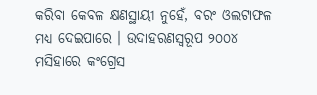କରିବା କେବଳ କ୍ଷଣସ୍ଥାୟୀ ନୁହେଁ, ବରଂ ଓଲଟାଫଳ ମଧ୍ୟ ଦେଇପାରେ । ଉଦାହରଣସ୍ୱରୂପ ୨୦୦୪ ମସିହାରେ କଂଗ୍ରେସ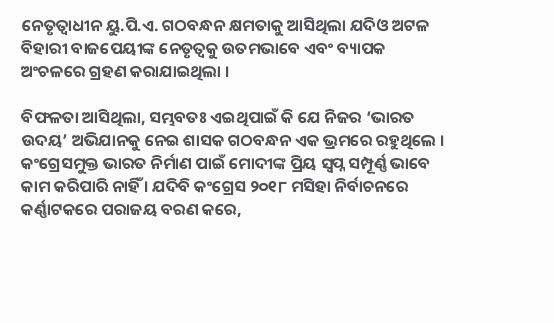ନେତୃତ୍ୱାଧୀନ ୟୁ.ପି.ଏ. ଗଠବନ୍ଧନ କ୍ଷମତାକୁ ଆସିଥିଲା ଯଦିଓ ଅଟଳ ବିହାରୀ ବାଜପେୟୀଙ୍କ ନେତୃତ୍ୱକୁ ଉତମଭାବେ ଏବଂ ବ୍ୟାପକ ଅଂଚଳରେ ଗ୍ରହଣ କରାଯାଇଥିଲା ।

ବିଫଳତା ଆସିଥିଲା, ସମ୍ଭବତଃ ଏଇଥିପାଇଁ କି ଯେ ନିଜର ‘ଭାରତ ଉଦୟ’ ଅଭିଯାନକୁ ନେଇ ଶାସକ ଗଠବନ୍ଧନ ଏକ ଭ୍ରମରେ ରହୁଥିଲେ । କଂଗ୍ରେସମୁକ୍ତ ଭାରତ ନିର୍ମାଣ ପାଇଁ ମୋଦୀଙ୍କ ପ୍ରିୟ ସ୍ୱପ୍ନ ସମ୍ପୂର୍ଣ୍ଣ ଭାବେ କାମ କରିପାରି ନାହିଁ । ଯଦିବି କଂଗ୍ରେସ ୨୦୧୮ ମସିହା ନିର୍ବାଚନରେ କର୍ଣ୍ଣାଟକରେ ପରାଜୟ ବରଣ କରେ,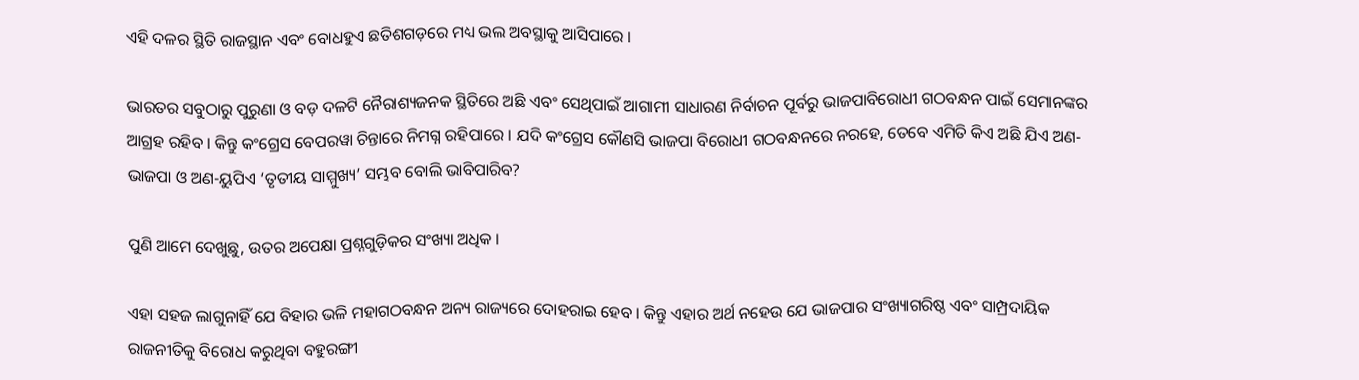ଏହି ଦଳର ସ୍ଥିତି ରାଜସ୍ଥାନ ଏବଂ ବୋଧହୁଏ ଛତିଶଗଡ଼ରେ ମଧ୍ୟ ଭଲ ଅବସ୍ଥାକୁ ଆସିପାରେ ।

ଭାରତର ସବୁଠାରୁ ପୁରୁଣା ଓ ବଡ଼ ଦଳଟି ନୈରାଶ୍ୟଜନକ ସ୍ଥିତିରେ ଅଛି ଏବଂ ସେଥିପାଇଁ ଆଗାମୀ ସାଧାରଣ ନିର୍ବାଚନ ପୂର୍ବରୁ ଭାଜପାବିରୋଧୀ ଗଠବନ୍ଧନ ପାଇଁ ସେମାନଙ୍କର ଆଗ୍ରହ ରହିବ । କିନ୍ତୁ କଂଗ୍ରେସ ବେପରୱା ଚିନ୍ତାରେ ନିମଗ୍ନ ରହିପାରେ । ଯଦି କଂଗ୍ରେସ କୌଣସି ଭାଜପା ବିରୋଧୀ ଗଠବନ୍ଧନରେ ନରହେ, ତେବେ ଏମିତି କିଏ ଅଛି ଯିଏ ଅଣ-ଭାଜପା ଓ ଅଣ-ୟୁପିଏ ‘ତୃତୀୟ ସାମ୍ମୁଖ୍ୟ’ ସମ୍ଭବ ବୋଲି ଭାବିପାରିବ?

ପୁଣି ଆମେ ଦେଖୁଛୁ, ଉତର ଅପେକ୍ଷା ପ୍ରଶ୍ନଗୁଡ଼ିକର ସଂଖ୍ୟା ଅଧିକ ।

ଏହା ସହଜ ଲାଗୁନାହିଁ ଯେ ବିହାର ଭଳି ମହାଗଠବନ୍ଧନ ଅନ୍ୟ ରାଜ୍ୟରେ ଦୋହରାଇ ହେବ । କିନ୍ତୁ ଏହାର ଅର୍ଥ ନହେଉ ଯେ ଭାଜପାର ସଂଖ୍ୟାଗରିଷ୍ଠ ଏବଂ ସାମ୍ପ୍ରଦାୟିକ ରାଜନୀତିକୁ ବିରୋଧ କରୁଥିବା ବହୁରଙ୍ଗୀ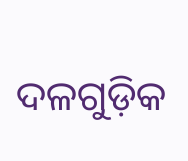ଦଳଗୁଡ଼ିକ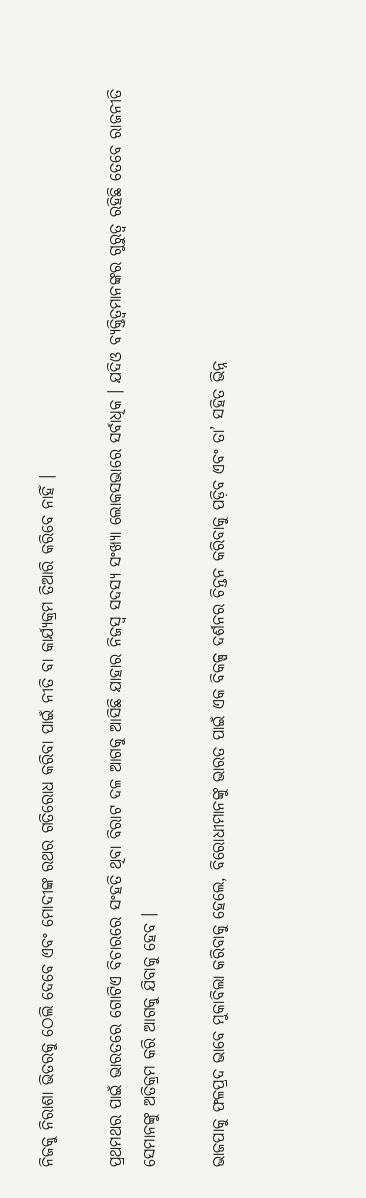ନିଜକୁ ନିରାଶା ଭିତରକୁ ଠେଲି ଦେବେ ଏବଂ ମୋଦୀଙ୍କ ରଥର ଗତିରୋଧ କରିବା ପାଇଁ ନୀତି ବା କାର୍ଯ୍ୟକ୍ରମ ତିଆରି କରିବେ ନାହିଁ ।

ପ୍ରଥମଥର ପାଇଁ ଭାରତରେ ଗୋଟିଏ ବିଚାରରେ ସଂହତି ଥିବା ବିରାଟ ଦଳ ଆଗକୁ ଆସିଛି ଯାହାର ନିଜସ୍ୱ ସଦସ୍ୟ ସଂଖ୍ୟା ଲୋକସଭାରେ ସର୍ବାଧିକ । ଯଦିଓ ବ୍ୟକ୍ତିତ୍ୱମାନଙ୍କର ଗୁରୁତ୍ୱ ରହିଛି ତେବେ ରାଜନୀତି ସେମାନଙ୍କୁ ଅତିକ୍ରମ କରି ଆଗକୁ ଯିବାକୁ ହେବ ।

ଭାଜପାକୁ ଫଳପ୍ରଦ ଭାବେ ମୁକାବିଲା କରିବାକୁ ହେଲେ, ବିରୋଧୀମାନଙ୍କୁ ଭାରତ ପାଇଁ ଏକ ବିକଳ୍ପ ଦର୍ଶନର ଚିନ୍ତନ କରିବାକୁ ପଡ଼ିବ ଏବଂ ତା’ ସହିତ ଭିନ୍ନ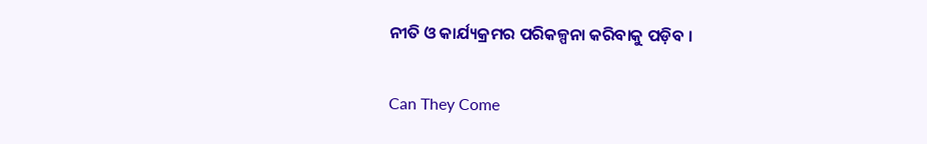ନୀତି ଓ କାର୍ଯ୍ୟକ୍ରମର ପରିକଳ୍ପନା କରିବାକୁ ପଡ଼ିବ ।

Can They Come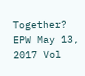Together? EPW May 13, 2017 Vol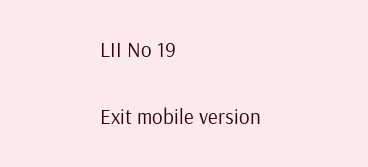LII No 19

Exit mobile version